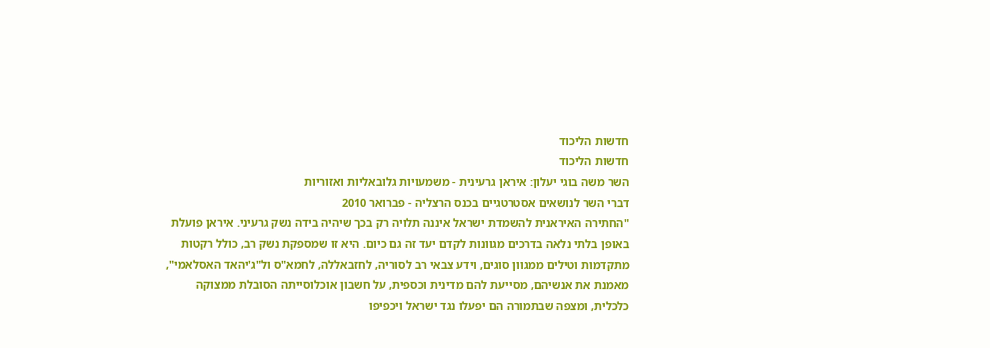חדשות הליכוד
חדשות הליכוד
השר משה בוגי יעלון: איראן גרעינית - משמעויות גלובאליות ואזוריות
דברי השר לנושאים אסטרטגיים בכנס הרצליה - פברואר 2010
"החתירה האיראנית להשמדת ישראל איננה תלויה רק בכך שיהיה בידה נשק גרעיני. איראן פועלת באופן בלתי נלאה בדרכים מגוונות לקדם יעד זה גם כיום. היא זו שמספקת נשק רב, כולל רקטות מתקדמות וטילים ממגוון סוגים, וידע צבאי רב לסוריה, לחזבאללה, לחמא"ס ול"ג'יהאד האסלאמי", מאמנת את אנשיהם, מסייעת להם מדינית וכספית, על חשבון אוכלוסייתה הסובלת ממצוקה כלכלית, ומצפה שבתמורה הם יפעלו נגד ישראל ויכפיפו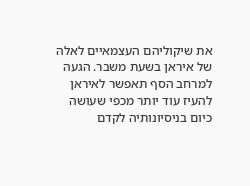את שיקוליהם העצמאיים לאלה של איראן בשעת משבר. הגעה למרחב הסף תאפשר לאיראן להעיז עוד יותר מכפי שעושה כיום בניסיונותיה לקדם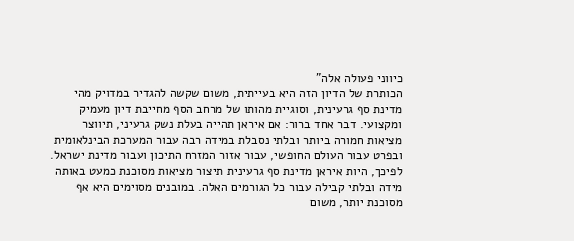כיווני פעולה אלה"
הכותרת של הדיון הזה היא בעייתית, משום שקשה להגדיר במדויק מהי מדינת סף גרעינית, וסוגיית מהותו של מרחב הסף מחייבת דיון מעמיק ומקצועי. דבר אחד ברור: אם איראן תהייה בעלת נשק גרעיני, תיווצר מציאות חמורה ביותר ובלתי נסבלת במידה רבה עבור המערכת הבינלאומית ובפרט עבור העולם החופשי, עבור אזור המזרח התיכון ועבור מדינת ישראל. לפיכך, היות איראן מדינת סף גרעינית תיצור מציאות מסוכנת כמעט באותה מידה ובלתי קבילה עבור כל הגורמים האלה. במובנים מסוימים היא אף מסוכנת יותר, משום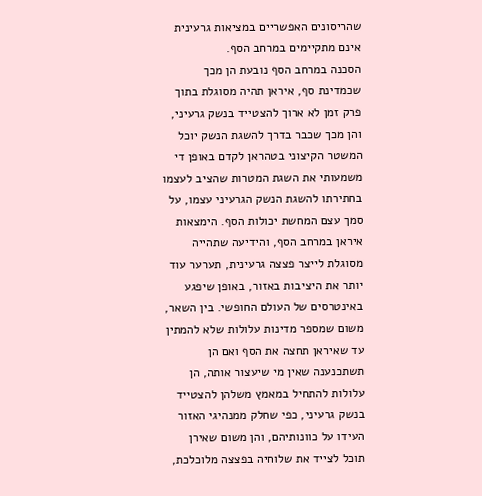שהריסונים האפשריים במציאות גרעינית אינם מתקיימים במרחב הסף.
הסכנה במרחב הסף נובעת הן מכך שכמדינת סף, איראן תהיה מסוגלת בתוך פרק זמן לא ארוך להצטייד בנשק גרעיני, והן מכך שכבר בדרך להשגת הנשק יוכל המשטר הקיצוני בטהראן לקדם באופן די משמעותי את השגת המטרות שהציב לעצמו בחתירתו להשגת הנשק הגרעיני עצמו, על סמך עצם המחשת יכולות הסף. הימצאות איראן במרחב הסף, והידיעה שתהייה מסוגלת לייצר פצצה גרעינית, תערער עוד יותר את היציבות באזור, באופן שיפגע באינטרסים של העולם החופשי. בין השאר, משום שמספר מדינות עלולות שלא להמתין עד שאיראן תחצה את הסף ואם הן תשתכנענה שאין מי שיעצור אותה, הן עלולות להתחיל במאמץ משלהן להצטייד בנשק גרעיני, כפי שחלק ממנהיגי האזור העידו על כוונותיהם, והן משום שאירן תוכל לצייד את שלוחיה בפצצה מלוכלכת,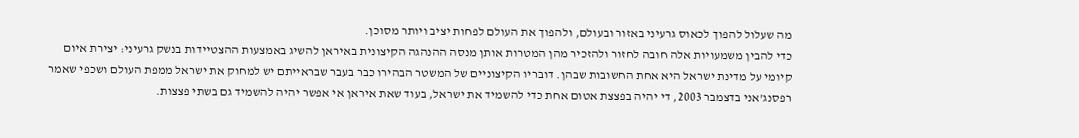מה שעלול להפוך לכאוס גרעיני באזור ובעולם, ולהפוך את העולם לפחות יציב ויותר מסוכן.
כדי להבין משמעויות אלה חובה לחזור ולהזכיר מהן המטרות אותן מנסה ההנהגה הקיצונית באיראן להשיג באמצעות ההצטיידות בנשק גרעיני: יצירת איום קיומי על מדינת ישראל היא אחת החשובות שבהן. דובריו הקיצוניים של המשטר הבהירו כבר בעבר שבראייתם יש למחוק את ישראל ממפת העולם ושכפי שאמר רפסנג'אני בדצמבר 2003, די יהיה בפצצת אטום אחת כדי להשמיד את ישראל, בעוד שאת איראן אי אפשר יהיה להשמיד גם בשתי פצצות.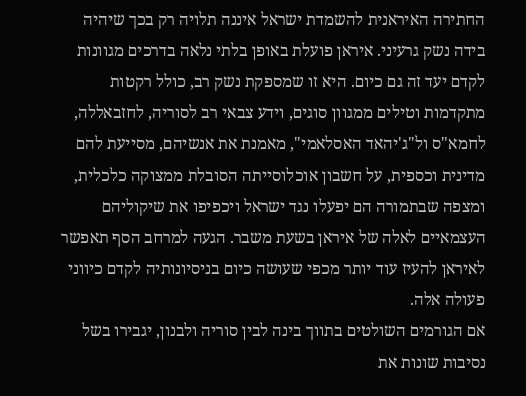החתירה האיראנית להשמדת ישראל איננה תלויה רק בכך שיהיה בידה נשק גרעיני. איראן פועלת באופן בלתי נלאה בדרכים מגוונות לקדם יעד זה גם כיום. היא זו שמספקת נשק רב, כולל רקטות מתקדמות וטילים ממגוון סוגים, וידע צבאי רב לסוריה, לחזבאללה, לחמא"ס ול"ג'יהאד האסלאמי", מאמנת את אנשיהם, מסייעת להם מדינית וכספית, על חשבון אוכלוסייתה הסובלת ממצוקה כלכלית, ומצפה שבתמורה הם יפעלו נגד ישראל ויכפיפו את שיקוליהם העצמאיים לאלה של איראן בשעת משבר. הגעה למרחב הסף תאפשר לאיראן להעיז עוד יותר מכפי שעושה כיום בניסיונותיה לקדם כיווני פעולה אלה.
אם הגורמים השולטים בתווך בינה לבין סוריה ולבנון, יגבירו בשל נסיבות שונות את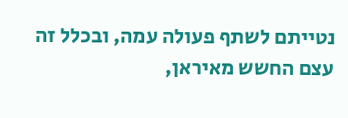נטייתם לשתף פעולה עמה, ובכלל זה עצם החשש מאיראן,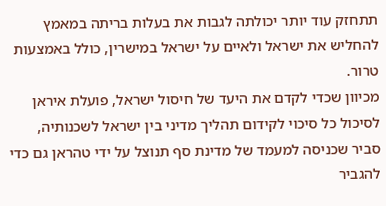תתחזק עוד יותר יכולתה לגבות את בעלות בריתה במאמץ להחליש את ישראל ולאיים על ישראל במישרין, כולל באמצעות טרור.
מכיוון שכדי לקדם את היעד של חיסול ישראל, פועלת איראן לסיכול כל סיכוי לקידום תהליך מדיני בין ישראל לשכנותיה, סביר שכניסה למעמד של מדינת סף תנוצל על ידי טהראן גם כדי להגביר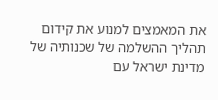את המאמצים למנוע את קידום תהליך ההשלמה של שכנותיה של מדינת ישראל עם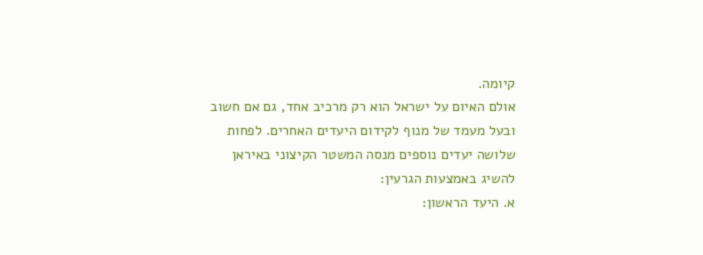קיומה.
אולם האיום על ישראל הוא רק מרכיב אחד, גם אם חשוב ובעל מעמד של מנוף לקידום היעדים האחרים. לפחות שלושה יעדים נוספים מנסה המשטר הקיצוני באיראן להשיג באמצעות הגרעין:
א. היעד הראשון: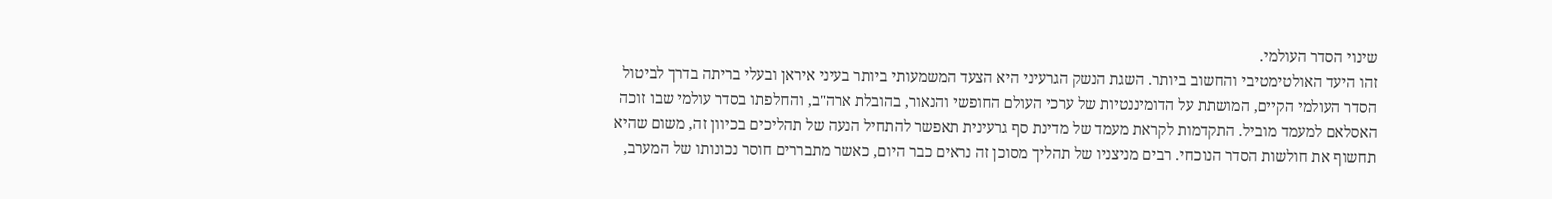שינוי הסדר העולמי.
זהו היעד האולטימטיבי והחשוב ביותר. השגת הנשק הגרעיני היא הצעד המשמעותי ביותר בעיני איראן ובעלי בריתה בדרך לביטול הסדר העולמי הקיים, המושתת על הדומיננטיות של ערכי העולם החופשי והנאור, בהובלת ארה"ב, והחלפתו בסדר עולמי שבו זוכה האסלאם למעמד מוביל. התקדמות לקראת מעמד של מדינת סף גרעינית תאפשר להתחיל הנעה של תהליכים בכיוון זה, משום שהיא תחשוף את חולשות הסדר הנוכחי. רבים מניצניו של תהליך מסוכן זה נראים כבר היום, כאשר מתבררים חוסר נכונותו של המערב,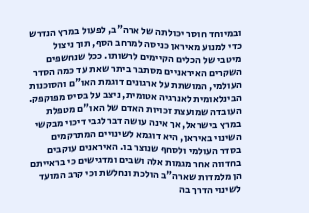ובמיוחד חוסר יכולתה של ארה"ב, לפעול במרץ הנדרש כדי למנוע מאיראן כניסה למרחב הסף, תוך ניצול מיטבי של הכלים הקיימים לרשותו. ככל שנחשפים השקרים האיראניים מסתבר ביתר שאת עד כמה הסדר העולמי, המושתת על ארגונים דוגמת האו"ם והסוכנות הבינלאומית לאנרגיה אטומית, ניצב על בסיס מפוקפק. העובדה שמועצת זכויות האדם של האו"ם מטפלת במרץ בישראל, אך אינה עושה דבר לגבי דיכוי מבקשי השינוי באיראן, היא דוגמא לשינויים המתרקמים בסדר העולמי ולסחף שנוצר בו. האיראנים עוקבים בחדווה אחר מגמות אלה ושבים ומדגישים כי בראייתם הן מלמדות שארה"ב הולכת ונחלשת וכי קרב המועד לשינוי הדרך בה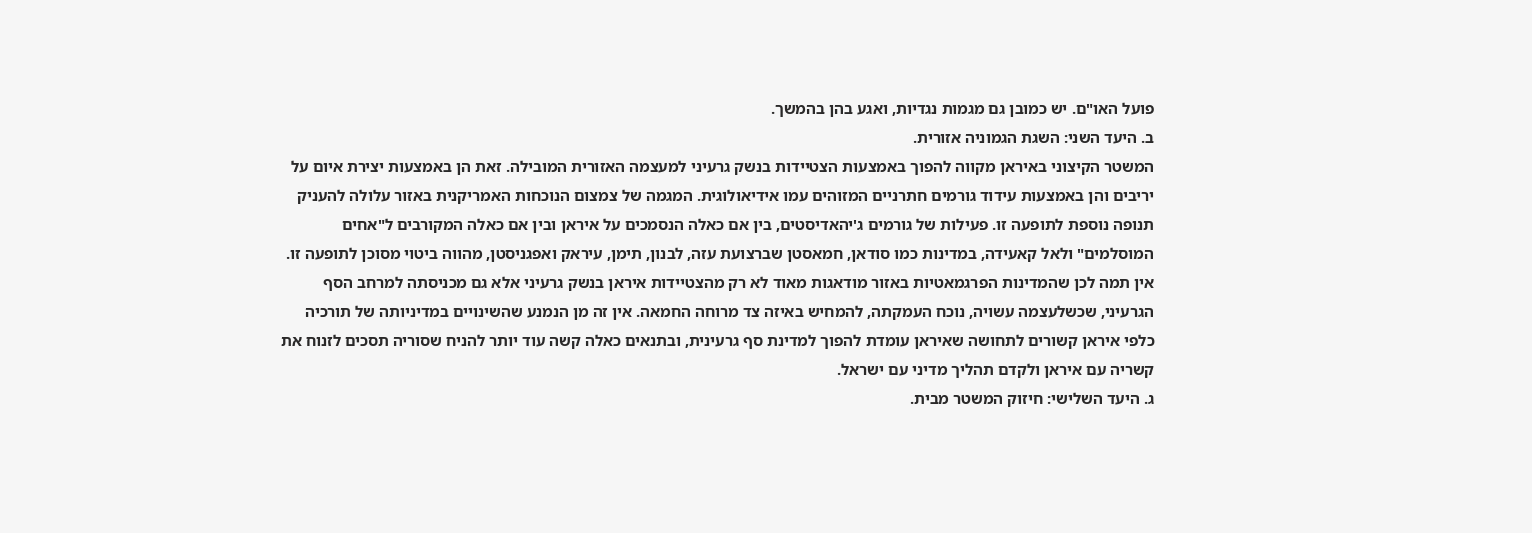פועל האו"ם. יש כמובן גם מגמות נגדיות, ואגע בהן בהמשך.
ב. היעד השני: השגת הגמוניה אזורית.
המשטר הקיצוני באיראן מקווה להפוך באמצעות הצטיידות בנשק גרעיני למעצמה האזורית המובילה. זאת הן באמצעות יצירת איום על יריבים והן באמצעות עידוד גורמים חתרניים המזוהים עמו אידיאולוגית. המגמה של צמצום הנוכחות האמריקנית באזור עלולה להעניק תנופה נוספת לתופעה זו. פעילות של גורמים ג'יהאדיסטים, בין אם כאלה הנסמכים על איראן ובין אם כאלה המקורבים ל"אחים המוסלמים" ולאל קאעידה, במדינות כמו סודאן, חמאסטן שברצועת עזה, לבנון, תימן, עיראק ואפגניסטן, מהווה ביטוי מסוכן לתופעה זו. אין תמה לכן שהמדינות הפרגמאטיות באזור מודאגות מאוד לא רק מהצטיידות איראן בנשק גרעיני אלא גם מכניסתה למרחב הסף הגרעיני, שכשלעצמה עשויה, נוכח העמקתה, להמחיש באיזה צד מרוחה החמאה. אין זה מן הנמנע שהשינויים במדיניותה של תורכיה כלפי איראן קשורים לתחושה שאיראן עומדת להפוך למדינת סף גרעינית, ובתנאים כאלה קשה עוד יותר להניח שסוריה תסכים לזנוח את קשריה עם איראן ולקדם תהליך מדיני עם ישראל.
ג. היעד השלישי: חיזוק המשטר מבית.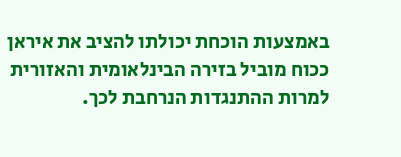באמצעות הוכחת יכולתו להציב את איראן ככוח מוביל בזירה הבינלאומית והאזורית למרות ההתנגדות הנרחבת לכך.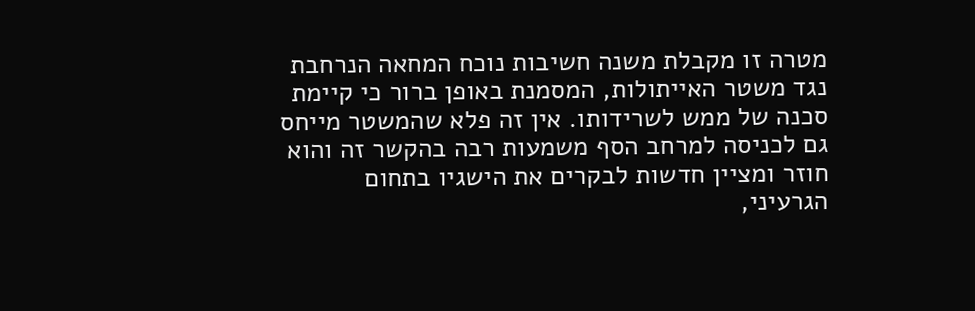מטרה זו מקבלת משנה חשיבות נוכח המחאה הנרחבת נגד משטר האייתולות, המסמנת באופן ברור כי קיימת סכנה של ממש לשרידותו. אין זה פלא שהמשטר מייחס גם לכניסה למרחב הסף משמעות רבה בהקשר זה והוא חוזר ומציין חדשות לבקרים את הישגיו בתחום הגרעיני,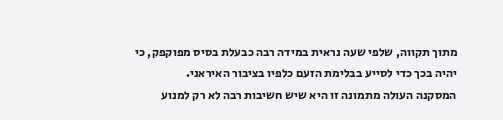מתוך תקווה, שלפי שעה נראית במידה רבה כבעלת בסיס מפוקפק, כי יהיה בכך כדי לסייע בבלימת הזעם כלפיו בציבור האיראני.
המסקנה העולה מתמונה זו היא שיש חשיבות רבה לא רק למנוע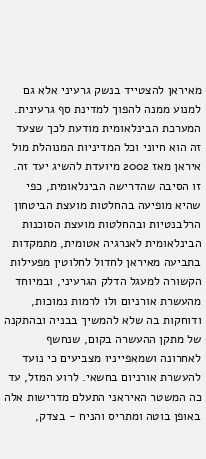מאיראן להצטייד בנשק גרעיני אלא גם למנוע ממנה להפוך למדינת סף גרעינית. המערכת הבינלאומית מודעת לכך שצעד זה הוא חיוני וכל המדיניות המנוהלת מול איראן מאז 2002 מיועדת להשיג יעד זה. זו הסיבה שהדרישה הבינלאומית, כפי שהיא מופיעה בהחלטות מועצת הביטחון הרלבנטיות ובהחלטות מועצת הסוכנות הבינלאומית לאנרגיה אטומית, מתמקדות בתביעה מאיראן לחדול לחלוטין מפעילות הקשורה למעגל הדלק הגרעיני, ובמיוחד מהעשרת אורניום ולו לרמות נמוכות, ודוחקות בה שלא להמשיך בבניה ובהתקנה של מתקן ההעשרה בקום, שנחשף לאחרונה ושמאפייניו מצביעים כי נועד להעשרת אורניום בחשאי. לרוע המזל, עד כה המשטר האיראני התעלם מדרישות אלה באופן בוטה ומתריס והניח - בצדק,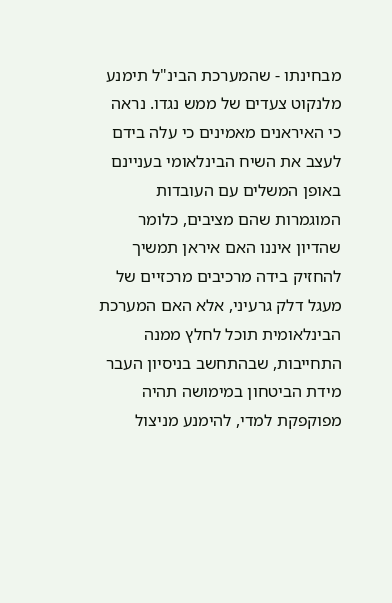מבחינתו - שהמערכת הבינ"ל תימנע מלנקוט צעדים של ממש נגדו. נראה כי האיראנים מאמינים כי עלה בידם לעצב את השיח הבינלאומי בעניינם באופן המשלים עם העובדות המוגמרות שהם מציבים, כלומר שהדיון איננו האם איראן תמשיך להחזיק בידה מרכיבים מרכזיים של מעגל דלק גרעיני, אלא האם המערכת הבינלאומית תוכל לחלץ ממנה התחייבות, שבהתחשב בניסיון העבר מידת הביטחון במימושה תהיה מפוקפקת למדי, להימנע מניצול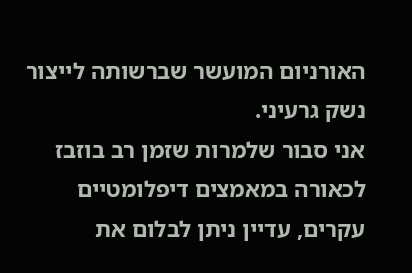האורניום המועשר שברשותה לייצור נשק גרעיני.
אני סבור שלמרות שזמן רב בוזבז לכאורה במאמצים דיפלומטיים עקרים, עדיין ניתן לבלום את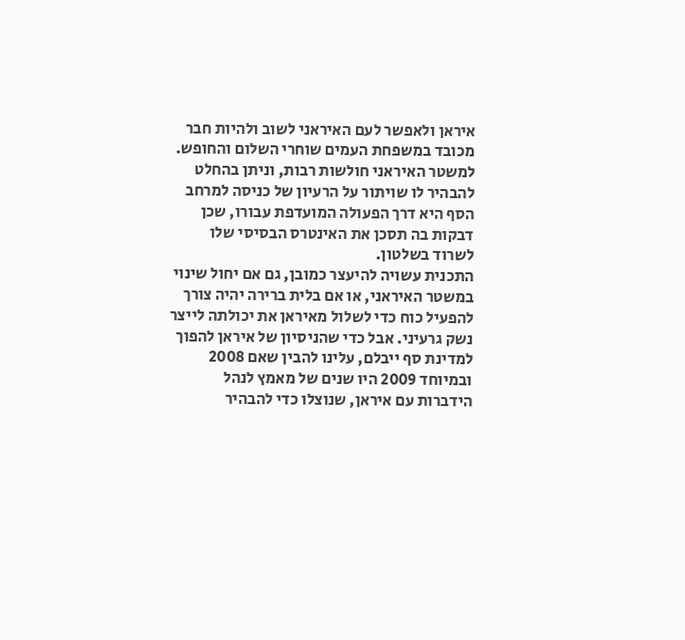איראן ולאפשר לעם האיראני לשוב ולהיות חבר מכובד במשפחת העמים שוחרי השלום והחופש. למשטר האיראני חולשות רבות, וניתן בהחלט להבהיר לו שויתור על הרעיון של כניסה למרחב הסף היא דרך הפעולה המועדפת עבורו, שכן דבקות בה תסכן את האינטרס הבסיסי שלו לשרוד בשלטון.
התכנית עשויה להיעצר כמובן, גם אם יחול שינוי במשטר האיראני, או אם בלית ברירה יהיה צורך להפעיל כוח כדי לשלול מאיראן את יכולתה לייצר נשק גרעיני. אבל כדי שהניסיון של איראן להפוך למדינת סף ייבלם, עלינו להבין שאם 2008 ובמיוחד 2009 היו שנים של מאמץ לנהל הידברות עם איראן, שנוצלו כדי להבהיר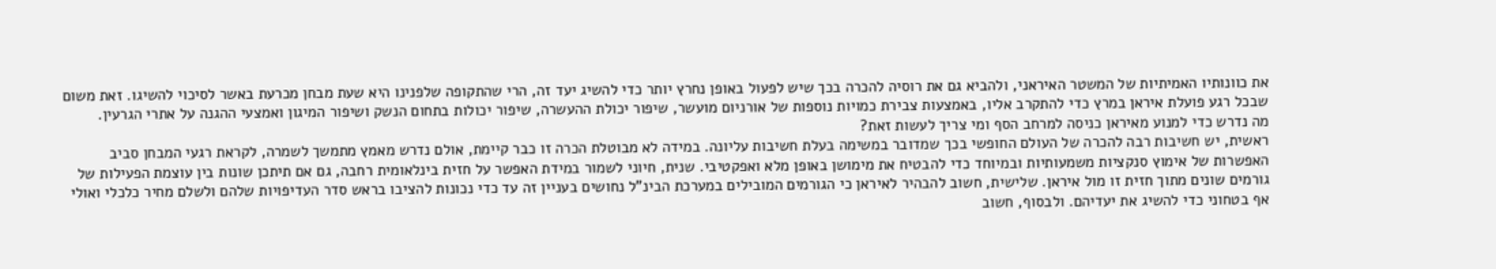את כוונותיו האמיתיות של המשטר האיראני, ולהביא גם את רוסיה להכרה בכך שיש לפעול באופן נחרץ יותר כדי להשיג יעד זה, הרי שהתקופה שלפנינו היא שעת מבחן מכרעת באשר לסיכוי להשיגו. זאת משום שבכל רגע פועלת איראן במרץ כדי להתקרב אליו, באמצעות צבירת כמויות נוספות של אורניום מועשר, שיפור יכולת ההעשרה, שיפור יכולות בתחום הנשק ושיפור המיגון ואמצעי ההגנה על אתרי הגרעין.
מה נדרש כדי למנוע מאיראן כניסה למרחב הסף ומי צריך לעשות זאת?
ראשית, יש חשיבות רבה להכרה של העולם החופשי בכך שמדובר במשימה בעלת חשיבות עליונה. במידה לא מבוטלת הכרה זו כבר קיימת, אולם נדרש מאמץ מתמשך לשמרה, לקראת רגעי המבחן סביב האפשרות של אימוץ סנקציות משמעותיות ובמיוחד כדי להבטיח את מימושן באופן מלא ואפקטיבי. שנית, חיוני לשמור במידת האפשר על חזית בינלאומית רחבה, גם אם תיתכן שונות בין עוצמת הפעילות של גורמים שונים מתוך חזית זו מול איראן. שלישית, חשוב להבהיר לאיראן כי הגורמים המובילים במערכת הבינ"ל נחושים בעניין זה עד כדי נכונות להציבו בראש סדר העדיפויות שלהם ולשלם מחיר כלכלי ואולי אף בטחוני כדי להשיג את יעדיהם. ולבסוף, חשוב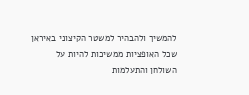להמשיך ולהבהיר למשטר הקיצוני באיראן שכל האופציות ממשיכות להיות על השולחן והתעלמות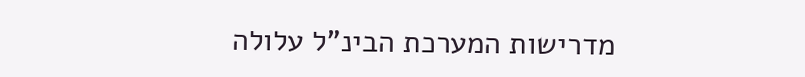מדרישות המערכת הבינ"ל עלולה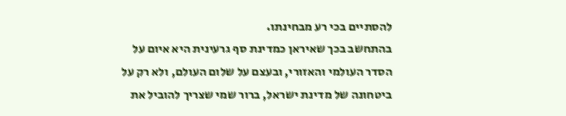להסתיים בכי רע מבחינתו.
בהתחשב בכך שאיראן כמדינת סף גרעינית היא איום על הסדר העולמי והאזורי, ובעצם על שלום העולם, ולא רק על ביטחונה של מדינת ישראל, ברור שמי שצריך להוביל את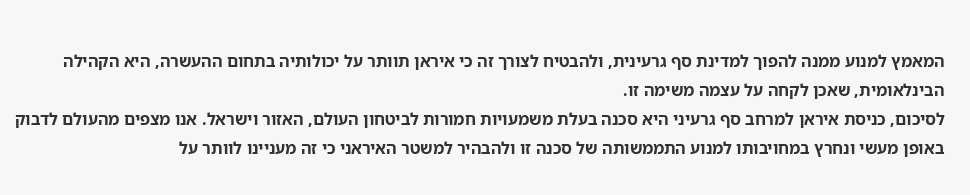המאמץ למנוע ממנה להפוך למדינת סף גרעינית, ולהבטיח לצורך זה כי איראן תוותר על יכולותיה בתחום ההעשרה, היא הקהילה הבינלאומית, שאכן לקחה על עצמה משימה זו.
לסיכום, כניסת איראן למרחב סף גרעיני היא סכנה בעלת משמעויות חמורות לביטחון העולם, האזור וישראל. אנו מצפים מהעולם לדבוק באופן מעשי ונחרץ במחויבותו למנוע התממשותה של סכנה זו ולהבהיר למשטר האיראני כי זה מעניינו לוותר על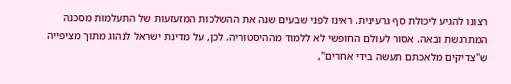רצונו להגיע ליכולת סף גרעינית. ראינו לפני שבעים שנה את ההשלכות המזעזעות של התעלמות מסכנה המתרגשת ובאה. אסור לעולם החופשי לא ללמוד מההיסטוריה. לכן, על מדינת ישראל לנהוג מתוך מציפייה ש"צדיקים מלאכתם תעשה בידי אחרים",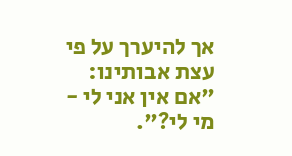אך להיערך על פי עצת אבותינו: "אם אין אני לי - מי לי?".